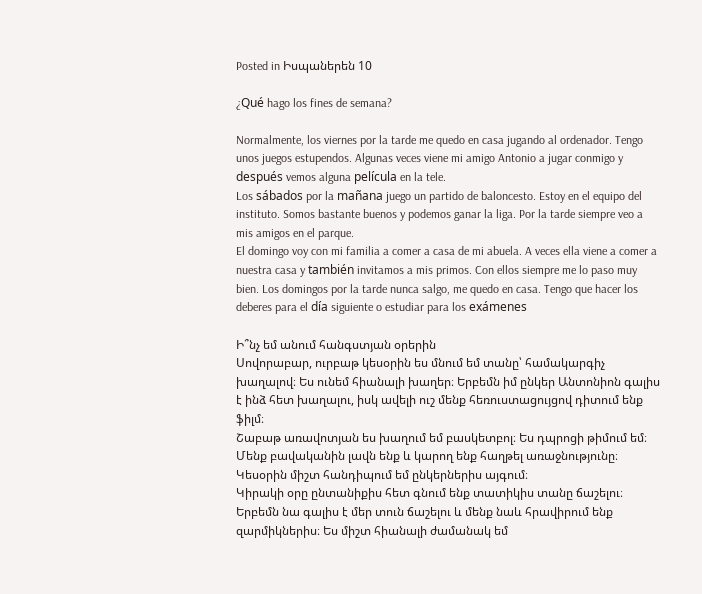Posted in Իսպաներեն 10

¿Qué hago los fines de semana?

Normalmente, los viernes por la tarde me quedo en casa jugando al ordenador. Tengo unos juegos estupendos. Algunas veces viene mi amigo Antonio a jugar conmigo y después vemos alguna película en la tele.
Los sábados por la mañana juego un partido de baloncesto. Estoy en el equipo del instituto. Somos bastante buenos y podemos ganar la liga. Por la tarde siempre veo a mis amigos en el parque.
El domingo voy con mi familia a comer a casa de mi abuela. A veces ella viene a comer a nuestra casa y también invitamos a mis primos. Con ellos siempre me lo paso muy bien. Los domingos por la tarde nunca salgo, me quedo en casa. Tengo que hacer los deberes para el día siguiente o estudiar para los exámenes

Ի՞նչ եմ անում հանգստյան օրերին
Սովորաբար, ուրբաթ կեսօրին ես մնում եմ տանը՝ համակարգիչ խաղալով։ Ես ունեմ հիանալի խաղեր։ Երբեմն իմ ընկեր Անտոնիոն գալիս է ինձ հետ խաղալու, իսկ ավելի ուշ մենք հեռուստացույցով դիտում ենք ֆիլմ։
Շաբաթ առավոտյան ես խաղում եմ բասկետբոլ։ Ես դպրոցի թիմում եմ։ Մենք բավականին լավն ենք և կարող ենք հաղթել առաջնությունը։ Կեսօրին միշտ հանդիպում եմ ընկերներիս այգում։
Կիրակի օրը ընտանիքիս հետ գնում ենք տատիկիս տանը ճաշելու։ Երբեմն նա գալիս է մեր տուն ճաշելու և մենք նաև հրավիրում ենք զարմիկներիս։ Ես միշտ հիանալի ժամանակ եմ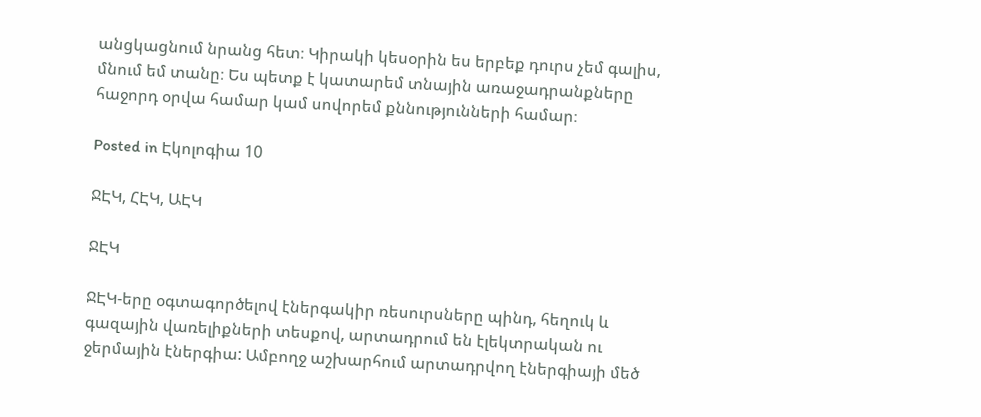անցկացնում նրանց հետ։ Կիրակի կեսօրին ես երբեք դուրս չեմ գալիս, մնում եմ տանը։ Ես պետք է կատարեմ տնային առաջադրանքները հաջորդ օրվա համար կամ սովորեմ քննությունների համար։

Posted in Էկոլոգիա 10

ՋԷԿ, ՀԷԿ, ԱԷԿ

ՋԷԿ

ՋԷԿ-երը օգտագործելով էներգակիր ռեսուրսները պինդ, հեղուկ և գազային վառելիքների տեսքով, արտադրում են էլեկտրական ու ջերմային էներգիա: Ամբողջ աշխարհում արտադրվող էներգիայի մեծ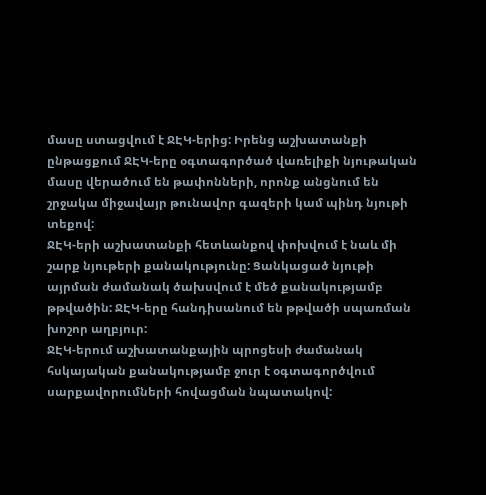մասը ստացվում է ՋԷԿ-երից: Իրենց աշխատանքի ընթացքում ՋԷԿ-երը օգտագործած վառելիքի նյութական մասը վերածում են թափոնների, որոնք անցնում են շրջակա միջավայր թունավոր գազերի կամ պինդ նյութի տեքով:
ՋԷԿ-երի աշխատանքի հետևանքով փոխվում է նաև մի շարք նյութերի քանակությունը: Ցանկացած նյութի այրման ժամանակ ծախսվում է մեծ քանակությամբ թթվածին: ՋԷԿ-երը հանդիսանում են թթվածի սպառման խոշոր աղբյուր:
ՋԷԿ-երում աշխատանքային պրոցեսի ժամանակ հսկայական քանակությամբ ջուր է օգտագործվում սարքավորումների հովացման նպատակով: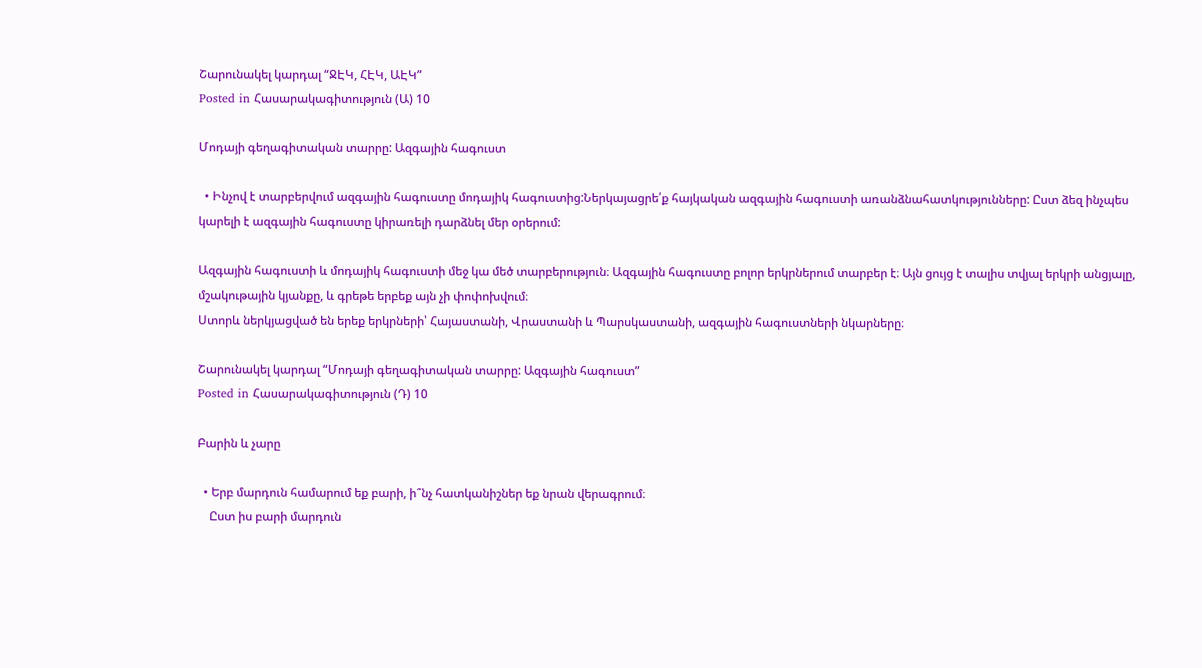Շարունակել կարդալ “ՋԷԿ, ՀԷԿ, ԱԷԿ”
Posted in Հասարակագիտություն (Ա) 10

Մոդայի գեղագիտական տարրը: Ազգային հագուստ

  • Ինչով է տարբերվում ազգային հագուստը մոդայիկ հագուստից:Ներկայացրե՛ք հայկական ազգային հագուստի առանձնահատկությունները: Ըստ ձեզ ինչպես կարելի է ազգային հագուստը կիրառելի դարձնել մեր օրերում:

Ազգային հագուստի և մոդայիկ հագուստի մեջ կա մեծ տարբերություն։ Ազգային հագուստը բոլոր երկրներում տարբեր է։ Այն ցույց է տալիս տվյալ երկրի անցյալը, մշակութային կյանքը, և գրեթե երբեք այն չի փոփոխվում։
Ստորև ներկյացված են երեք երկրների՝ Հայաստանի, Վրաստանի և Պարսկաստանի, ազգային հագուստների նկարները։

Շարունակել կարդալ “Մոդայի գեղագիտական տարրը: Ազգային հագուստ”
Posted in Հասարակագիտություն (Դ) 10

Բարին և չարը

  • Երբ մարդուն համարում եք բարի, ի՞նչ հատկանիշներ եք նրան վերագրում։
    Ըստ իս բարի մարդուն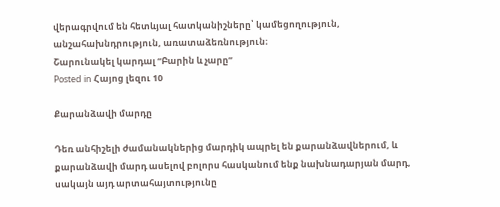վերագրվում են հետևյալ հատկանիշները՝ կամեցողություն, անշահախնդրություն, առատաձեռնություն։
Շարունակել կարդալ “Բարին և չարը”
Posted in Հայոց լեզու 10

Քարանձավի մարդը

Դեռ անհիշելի ժամանակներից մարդիկ ապրել են քարանձավներում, և քարանձավի մարդ ասելով բոլորս հասկանում ենք նախնադարյան մարդ, սակայն այդ արտահայտությունը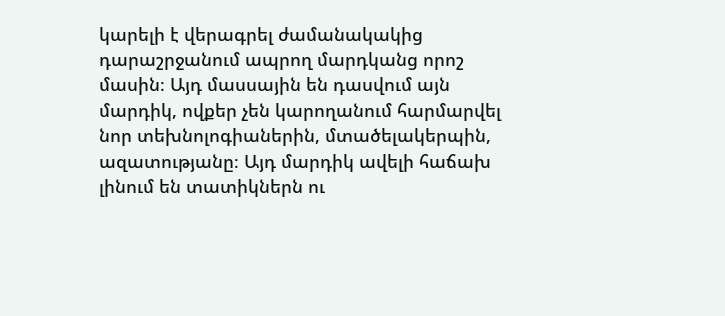կարելի է վերագրել ժամանակակից դարաշրջանում ապրող մարդկանց որոշ մասին։ Այդ մասսային են դասվում այն մարդիկ, ովքեր չեն կարողանում հարմարվել նոր տեխնոլոգիաներին, մտածելակերպին, ազատությանը։ Այդ մարդիկ ավելի հաճախ լինում են տատիկներն ու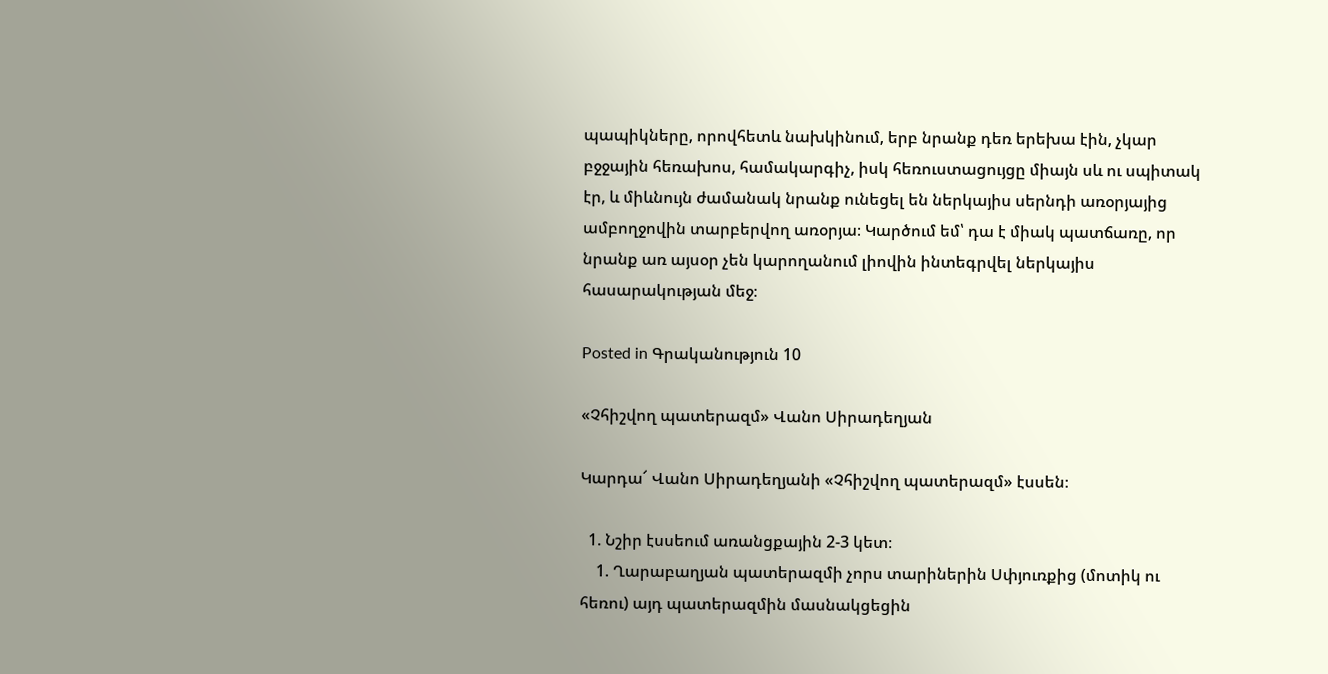պապիկները, որովհետև նախկինում, երբ նրանք դեռ երեխա էին, չկար բջջային հեռախոս, համակարգիչ, իսկ հեռուստացույցը միայն սև ու սպիտակ էր, և միևնույն ժամանակ նրանք ունեցել են ներկայիս սերնդի առօրյայից ամբողջովին տարբերվող առօրյա։ Կարծում եմ՝ դա է միակ պատճառը, որ նրանք առ այսօր չեն կարողանում լիովին ինտեգրվել ներկայիս հասարակության մեջ։

Posted in Գրականություն 10

«Չհիշվող պատերազմ» Վանո Սիրադեղյան

Կարդա՜ Վանո Սիրադեղյանի «Չհիշվող պատերազմ» էսսեն։

  1. Նշիր էսսեում առանցքային 2-3 կետ։
    1. Ղարաբաղյան պատերազմի չորս տարիներին Սփյուռքից (մոտիկ ու հեռու) այդ պատերազմին մասնակցեցին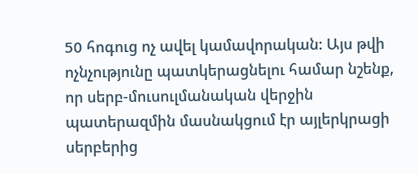50 հոգուց ոչ ավել կամավորական: Այս թվի ոչնչությունը պատկերացնելու համար նշենք, որ սերբ-մուսուլմանական վերջին պատերազմին մասնակցում էր այլերկրացի սերբերից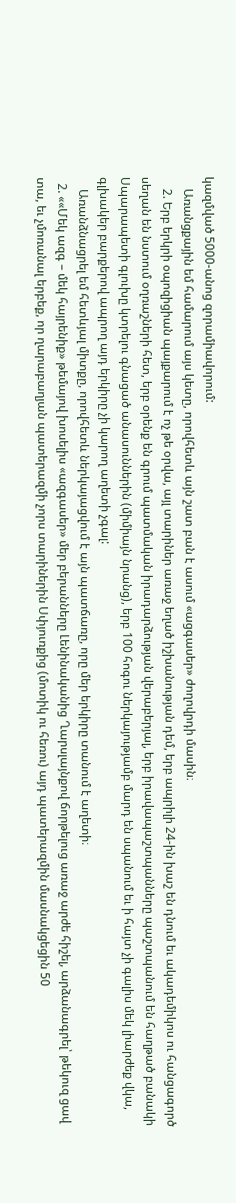կազմված 5000-անոց զորամիավորում:
    Առանցքային եմ համարում այս կետը, որովհետև այն շատ բան է ասում «ացգասեր» ժողովրդի մասին։
    2. Երբ երկրի օպոզիցիան պայքարում է ոչ թե օրվա, այլ տարիներ առաջ եղած իշխանության դեմ, երբ ապրիլի 24-ին խաշ են դնում եւ ակադեմիկոս ու հանցագործ սեղան են նստում օղռաշների հետ, երբ օրենք են գրում պատմական իրադարձության վերաբերյալ, երբ իրավապաշտպանները պաշտպանում են հաղթած բանակի Սպարապետի գլուխը կտրելու գնացած անասուններին (միմիայն նրանց), երբ 100 հոգու ներկայությամբ մարդ են սպանում եւ ի հայտ չի գալիս մեկ լիարժեք վկա, գլխակեր բարքերով ապրող այդ երկիրը չի կարող աղետի չգալ:
    Առանձնացրել եմ հետևյալ միտքը, որովհետև ներկայացվում է այն պատճառը, որը մեր երկիրը տանում է աղետի։
  2. ««Մեկ ազգ – մեկ հայրենիք» թեմայով խոսելիս «ազգասեր» մեր բերանները Լենինականից Ղարսլայնքով ճորթելուց առաջ արժե հիշել, արձանագրել՝ թեկուզ ցավ տա, եւ չմոռանալ երբեք, որ ղարաբաղյան պատերազմի չորս տարիներին Սփյուռքից (մոտիկ ու հեռու) այդ պատերազմին մասնակցեցին 50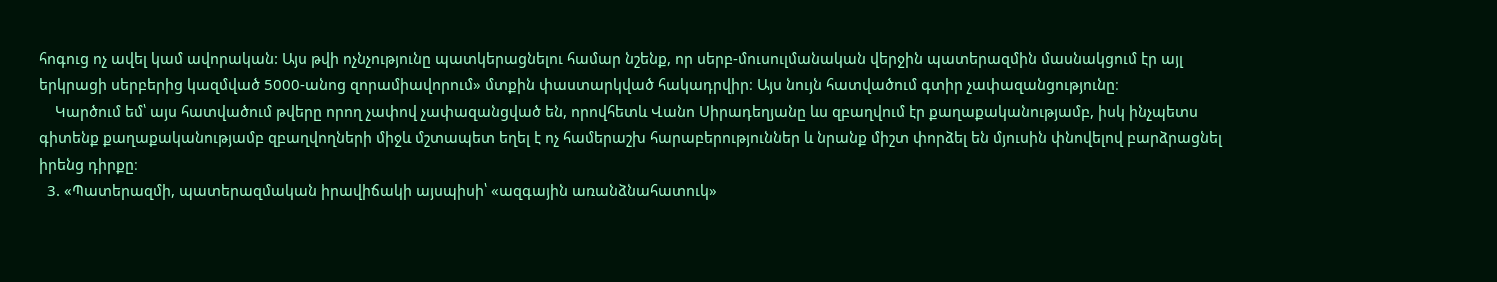հոգուց ոչ ավել կամ ավորական: Այս թվի ոչնչությունը պատկերացնելու համար նշենք, որ սերբ-մուսուլմանական վերջին պատերազմին մասնակցում էր այլ երկրացի սերբերից կազմված 5000-անոց զորամիավորում» մտքին փաստարկված հակադրվիր։ Այս նույն հատվածում գտիր չափազանցությունը։
    Կարծում եմ՝ այս հատվածում թվերը որող չափով չափազանցված են, որովհետև Վանո Սիրադեղյանը ևս զբաղվում էր քաղաքականությամբ, իսկ ինչպետս գիտենք քաղաքականությամբ զբաղվողների միջև մշտապետ եղել է ոչ համերաշխ հարաբերություններ և նրանք միշտ փորձել են մյուսին փնովելով բարձրացնել իրենց դիրքը։
  3. «Պատերազմի, պատերազմական իրավիճակի այսպիսի՝ «ազգային առանձնահատուկ»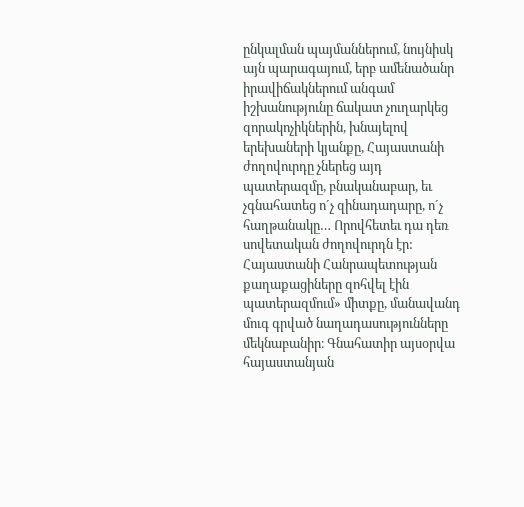ընկալման պայմաններում, նույնիսկ այն պարագայում, երբ ամենածանր իրավիճակներում անգամ իշխանությունը ճակատ չուղարկեց զորակոչիկներին, խնայելով երեխաների կյանքը, Հայաստանի ժողովուրդը չներեց այդ պատերազմը, բնականաբար, եւ չգնահատեց ո´չ զինադադարը, ո´չ հաղթանակը… Որովհետեւ դա դեռ սովետական ժողովուրդն էր: Հայաստանի Հանրապետության քաղաքացիները զոհվել էին պատերազմում» միտքը, մանավանդ մուգ գրված նաղադասությունները մեկնաբանիր։ Գնահատիր այսօրվա հայաստանյան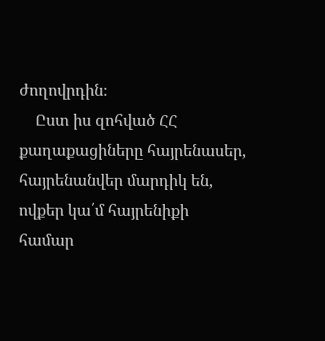ժողովրդին։
    Ըստ իս զոհված ՀՀ քաղաքացիները հայրենասեր, հայրենանվեր մարդիկ են, ովքեր կա՛մ հայրենիքի համար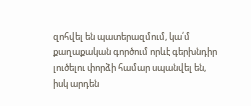զոհվել են պատերազմում, կա՛մ քաղաքական գործում որևէ գերխնդիր լուծելու փորձի համար սպանվել են, իսկ արդեն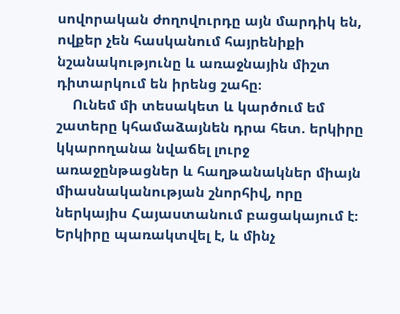սովորական ժողովուրդը այն մարդիկ են, ովքեր չեն հասկանում հայրենիքի նշանակությունը և առաջնային միշտ դիտարկում են իրենց շահը։
    Ունեմ մի տեսակետ և կարծում եմ շատերը կհամաձայնեն դրա հետ. երկիրը կկարողանա նվաճել լուրջ առաջընթացներ և հաղթանակներ միայն միասնականության շնորհիվ, որը ներկայիս Հայաստանում բացակայում է։ Երկիրը պառակտվել է, և մինչ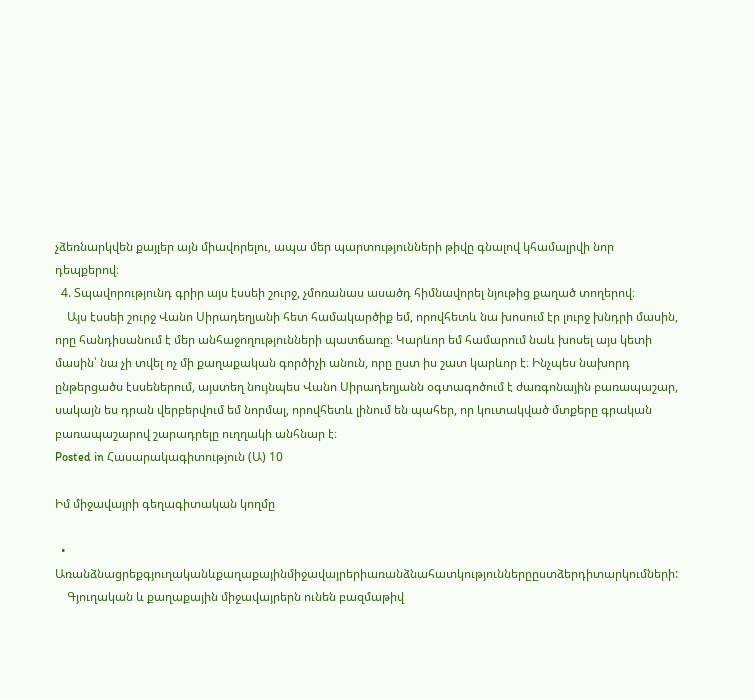չձեռնարկվեն քայլեր այն միավորելու, ապա մեր պարտությունների թիվը գնալով կհամալրվի նոր դեպքերով։
  4. Տպավորությունդ գրիր այս էսսեի շուրջ, չմոռանաս ասածդ հիմնավորել նյութից քաղած տողերով։
    Այս էսսեի շուրջ Վանո Սիրադեղյանի հետ համակարծիք եմ, որովհետև նա խոսում էր լուրջ խնդրի մասին, որը հանդիսանում է մեր անհաջողությունների պատճառը։ Կարևոր եմ համարում նաև խոսել այս կետի մասին՝ նա չի տվել ոչ մի քաղաքական գործիչի անուն, որը ըստ իս շատ կարևոր է։ Ինչպես նախորդ ընթերցածս էսսեներում, այստեղ նույնպես Վանո Սիրադեղյանն օգտագոծում է ժառգոնային բառապաշար, սակայն ես դրան վերբերվում եմ նորմալ, որովհետև լինում են պահեր, որ կուտակված մտքերը գրական բառապաշարով շարադրելը ուղղակի անհնար է։
Posted in Հասարակագիտություն (Ա) 10

Իմ միջավայրի գեղագիտական կողմը

  • Առանձնացրեքգյուղականևքաղաքայինմիջավայրերիառանձնահատկություններըըստձերդիտարկումների:
    Գյուղական և քաղաքային միջավայրերն ունեն բազմաթիվ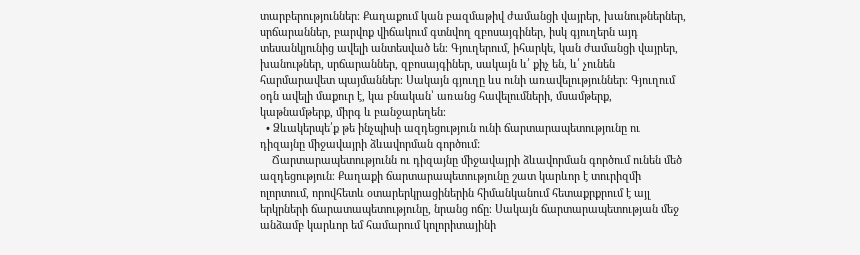տարբերություններ։ Քաղաքում կան բազմաթիվ ժամանցի վայրեր, խանութներներ, սրճարաններ, բարվոք վիճակում գտնվող զբոսայգիներ, իսկ գյուղերն այդ տեսանկյունից ավելի անտեսված են։ Գյուղերում, իհարկե, կան ժամանցի վայրեր, խանութներ, սրճարաններ, զբոսայգիներ, սակայն և՛ քիչ են, և՛ չունեն հարմարավետ պայմաններ։ Սակայն գյուղը ևս ունի առավելություններ։ Գյուղում օդն ավելի մաքուր է, կա բնական՝ առանց հավելումների, մսամթերք, կաթնամթերք, միրգ և բանջարեղեն։
  • Ձևակերպե՛ք թե ինչպիսի ազդեցություն ունի ճարտարապետությունը ու դիզայնը միջավայրի ձևավորման գործում:
    Ճարտարապետությունն ու դիզայնը միջավայրի ձևավորման գործում ունեն մեծ ազդեցություն։ Քաղաքի ճարտարապետությունը շատ կարևոր է տուրիզմի ոլորտում, որովհետև օտարերկրացիներին հիմանկանում հետաքրքրում է այլ երկրների ճարատապետությունը, նրանց ոճը։ Սակայն ճարտարապետության մեջ անձամբ կարևոր եմ համարում կոլորիտայինի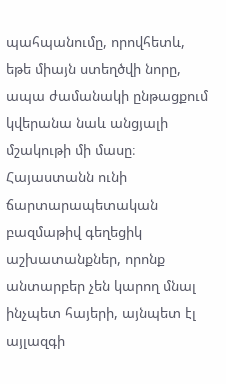պահպանումը, որովհետև, եթե միայն ստեղծվի նորը, ապա ժամանակի ընթացքում կվերանա նաև անցյալի մշակութի մի մասը։ Հայաստանն ունի ճարտարապետական բազմաթիվ գեղեցիկ աշխատանքներ, որոնք անտարբեր չեն կարող մնալ ինչպետ հայերի, այնպետ էլ այլազգի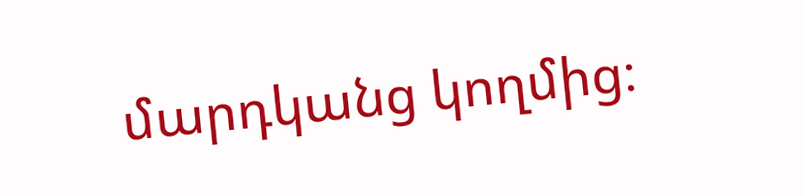մարդկանց կողմից։